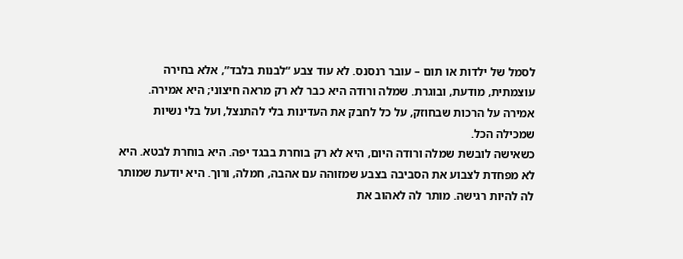לסמל של ילדות או תום – עובר רנסנס. לא עוד צבע “לבנות בלבד”, אלא בחירה
עוצמתית, מודעת, ובוגרת. שמלה ורודה היא כבר לא רק מראה חיצוני; היא אמירה.
אמירה על הרכות שבחוזק, על כל לחבק את העדינות בלי להתנצל, ועל בלי נשיות
שמכילה הכל.
כשאישה לובשת שמלה ורודה היום, היא לא רק בוחרת בבגד יפה. היא בוחרת לבטא. היא
לא מפחדת לצבוע את הסביבה בצבע שמזוהה עם אהבה, חמלה, ורוך. היא יודעת שמותר
לה להיות רגישה. מותר לה לאהוב את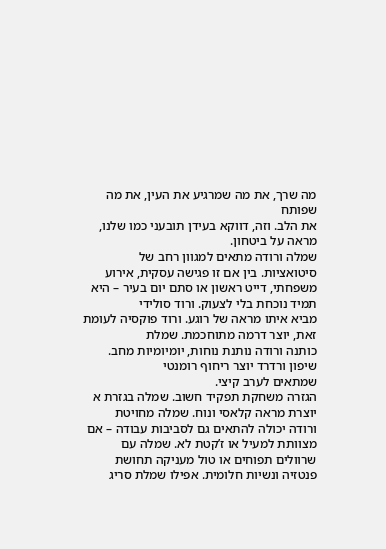מה שרך, את מה שמרגיע את העין, את מה שפותח
את הלב. וזה, דווקא בעידן תובעני כמו שלנו, מראה על ביטחון.
שמלה ורודה מתאים למגוון רחב של סיטואציות. בין אם זו פגישה עסקית, אירוע
משפחתי, דייט ראשון או סתם יום בעיר – היא תמיד נוכחת בלי לצעוק. ורוד סולידי
מביא איתו מראה של רוגע. ורוד פוקסיה לעומת זאת, יוצר דרמה מתוחכמת. שמלת
כותנה ורודה נותנת נוחות, יומיומיות מחב. שיפון ורדרד יוצר ריחוף רומנטי
שמתאים לערב קיצי.
הגזרה משחקת תפקיד חשוב. שמלה בגזרת א יוצרת מראה קלאסי ונוח. שמלה מחויטת
ורודה יכולה להתאים גם לסביבות עבודה – אם מצוותת למעיל או ז’קטת לא. שמלה עם
שרוולים תפוחים או טול מעניקה תחושת פנטזיה ונשיות חלומית. אפילו שמלת סריג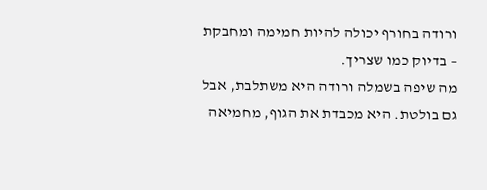ורודה בחורף יכולה להיות חמימה ומחבקת – בדיוק כמו שצריך.
מה שיפה בשמלה ורודה היא משתלבת, אבל גם בולטת. היא מכבדת את הגוף, מחמיאה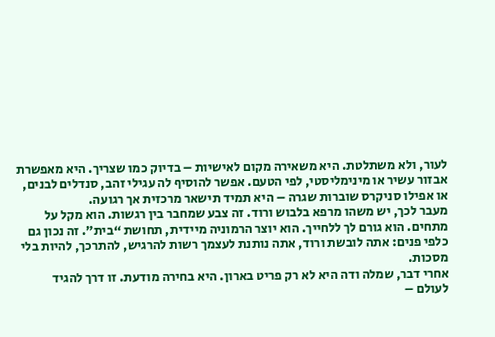לעור, ולא משתלטת. היא משאירה מקום לאישיות – בדיוק כמו שצריך. היא מאפשרת
אבזור עשיר או מינימליסטי, לפי הטעם. אפשר להוסיף לה עגילי זהב, סנדלים לבנים,
או אפילו סניקרס שוברות שגרה – היא תמיד תישאר מרכזית אך רגועה.
מעבר לכך, יש משהו מרפא בלבוש ורוד. זה צבע שמחבר בין רגשות. הוא מקל על
מתחים. הוא גורם לך ללחייך. הוא יוצר הרמוניה מיידית, תחושת “בית”. זה נכון גם
כלפי פנים: אתה לובשת ורוד, אתה נותנת לעצמך רשות להרגיש, להתרכך, להיות בלי
מסכות.
אחרי דבר, שמלה ודה היא לא רק פריט בארון. היא בחירה מודעת. זו דרך להגיד
לעולם –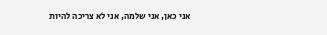אני כאן, אני שלמה, אני לא צריכה להיות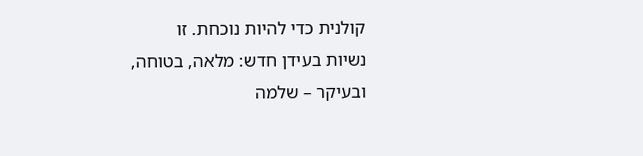קולנית כדי להיות נוכחת. זו
נשיות בעידן חדש: מלאה, בטוחה, ובעיקר – שלמה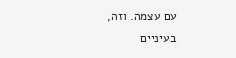עם עצמה. וזה, בעיניים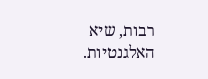רבות, שיא
האלגנטיות.